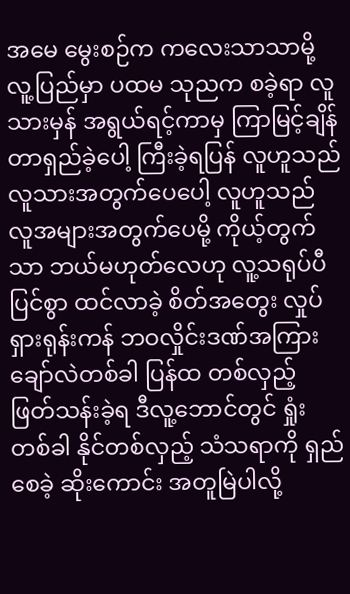အမေ မွေးစဉ်က ကလေးသာသာမို့ လူ့ပြည်မှာ ပထမ သုညက စခဲ့ရာ လူသားမှန် အရွယ်ရင့်ကာမှ ကြာမြင့်ချိန် တာရှည်ခဲ့ပေါ့ ကြီးခဲ့ရပြန် လူဟူသည် လူသားအတွက်ပေပေါ့ လူဟူသည် လူအများအတွက်ပေမို့ ကိုယ့်တွက်သာ ဘယ်မဟုတ်လေဟု လူ့သရုပ်ပီပြင်စွာ ထင်လာခဲ့ စိတ်အတွေး လှုပ်ရှားရုန်းကန် ဘဝလှိုင်းဒဏ်အကြား ချော်လဲတစ်ခါ ပြန်ထ တစ်လှည့် ဖြတ်သန်းခဲ့ရ ဒီလူ့ဘောင်တွင် ရှုံးတစ်ခါ နိုင်တစ်လှည့် သံသရာကို ရှည်စေခဲ့ ဆိုးကောင်း အတူမြဲပါလို့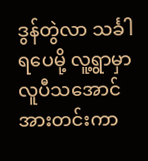ဒွန်တွဲလာ သင်္ခါရပေမို့ လူ့ရွာမှာ လူပီသအောင် အားတင်းကာ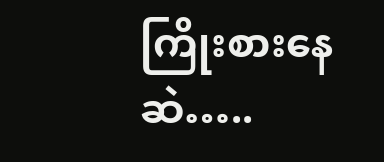ကြိုးစားနေဆဲ…..